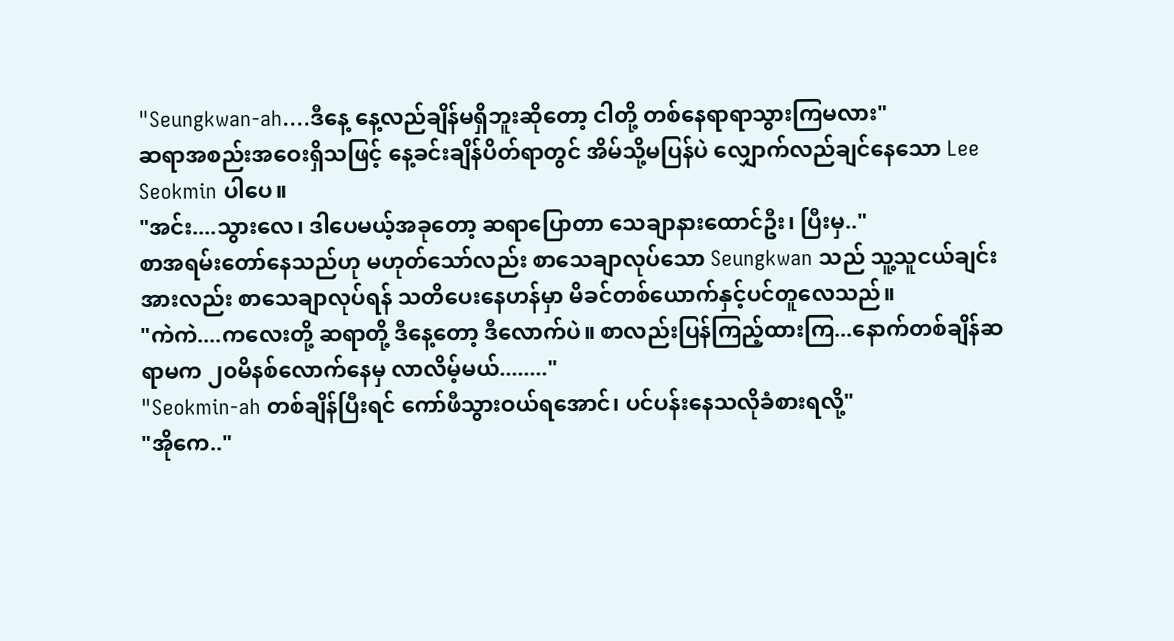"Seungkwan-ah....ဒီနေ့ နေ့လည်ချိန်မရှိဘူးဆိုတော့ ငါတို့ တစ်နေရာရာသွားကြမလား"
ဆရာအစည်းအဝေးရှိသဖြင့် နေ့ခင်းချိန်ပိတ်ရာတွင် အိမ်သို့မပြန်ပဲ လျှောက်လည်ချင်နေသော Lee Seokmin ပါပေ။
"အင်း....သွားလေ၊ ဒါပေမယ့်အခုတော့ ဆရာပြောတာ သေချာနားထောင်ဦး၊ ပြီးမှ.."
စာအရမ်းတော်နေသည်ဟု မဟုတ်သော်လည်း စာသေချာလုပ်သော Seungkwan သည် သူ့သူငယ်ချင်းအားလည်း စာသေချာလုပ်ရန် သတိပေးနေဟန်မှာ မိခင်တစ်ယောက်နှင့်ပင်တူလေသည်။
"ကဲကဲ....ကလေးတို့ ဆရာတို့ ဒီနေ့တော့ ဒီလောက်ပဲ။ စာလည်းပြန်ကြည့်ထားကြ...နောက်တစ်ချိန်ဆရာမက ၂၀မိနစ်လောက်နေမှ လာလိမ့်မယ်........"
"Seokmin-ah တစ်ချိန်ပြီးရင် ကော်ဖီသွားဝယ်ရအောင်၊ ပင်ပန်းနေသလိုခံစားရလို့"
"အိုကေ.."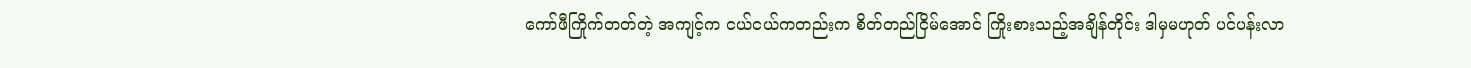ကော်ဖီကြိုက်တတ်တဲ့ အကျင့်က ငယ်ငယ်ကတည်းက စိတ်တည်ငြိမ်အောင် ကြိုးစားသည့်အချိန်တိုင်း ဒါမှမဟုတ် ပင်ပန်းလာ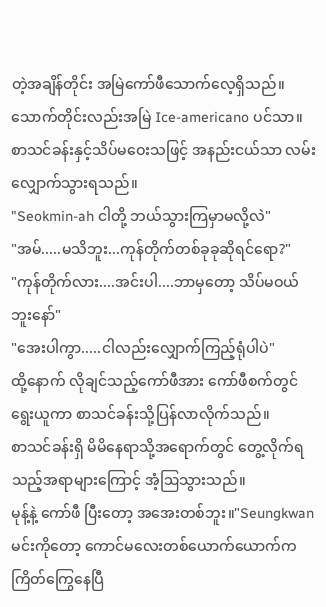တဲ့အချိန်တိုင်း အမြဲကော်ဖီသောက်လေ့ရှိသည်။ သောက်တိုင်းလည်းအမြဲ Ice-americano ပင်သာ။
စာသင်ခန်းနှင့်သိပ်မဝေးသဖြင့် အနည်းငယ်သာ လမ်းလျှောက်သွားရသည်။
"Seokmin-ah ငါတို့ ဘယ်သွားကြမှာမလို့လဲ"
"အမ်.....မသိဘူး...ကုန်တိုက်တစ်ခုခုဆိုရင်ရော?"
"ကုန်တိုက်လား....အင်းပါ....ဘာမှတော့ သိပ်မဝယ်ဘူးနော်"
"အေးပါကွာ.....ငါလည်းလျှောက်ကြည့်ရုံပါပဲ"
ထို့နောက် လိုချင်သည့်ကော်ဖီအား ကော်ဖီစက်တွင်ရွေးယူကာ စာသင်ခန်းသို့ပြန်လာလိုက်သည်။
စာသင်ခန်းရှိ မိမိနေရာသို့အရောက်တွင် တွေ့လိုက်ရသည့်အရာများကြောင့် အံ့ဩသွားသည်။
မုန့်နဲ့ ကော်ဖီ ပြီးတော့ အအေးတစ်ဘူး။"Seungkwan မင်းကိုတော့ ကောင်မလေးတစ်ယောက်ယောက်က ကြိတ်ကြွေနေပြီ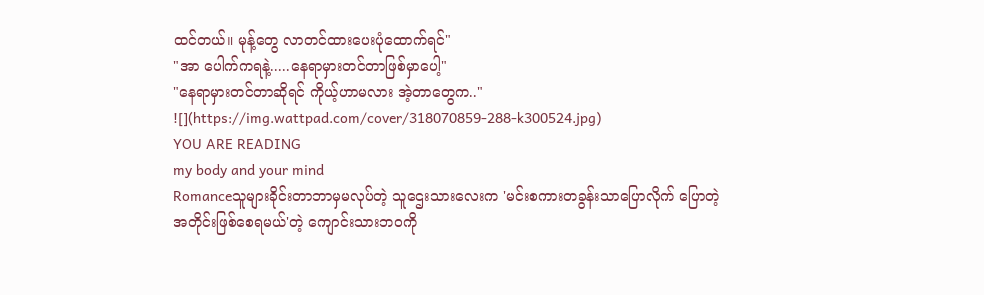ထင်တယ်။ မုန့်တွေ လာတင်ထားပေးပုံထောက်ရင်"
"အာ ပေါက်ကရနဲ့.....နေရာမှားတင်တာဖြစ်မှာပေါ့"
"နေရာမှားတင်တာဆိုရင် ကိုယ့်ဟာမလား အဲ့တာတွေက.."
![](https://img.wattpad.com/cover/318070859-288-k300524.jpg)
YOU ARE READING
my body and your mind
Romanceသူများခိုင်းတာဘာမှမလုပ်တဲ့ သူဌေးသားလေးက 'မင်းစကားတခွန်းသာပြောလိုက် ပြောတဲ့အတိုင်းဖြစ်စေရမယ်'တဲ့ ကျောင်းသားဘဝကို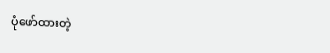ပုံဖော်ထားတဲ့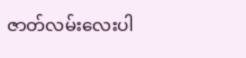ဇာတ်လမ်းလေးပါ